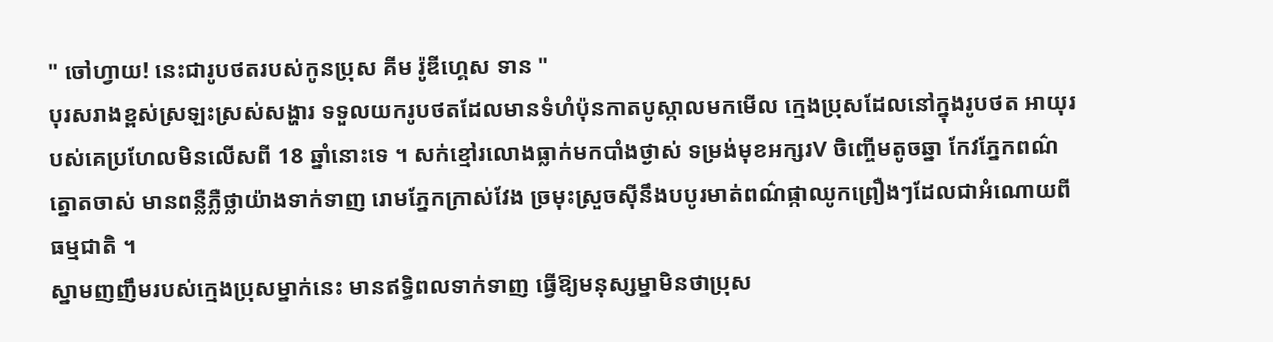" ចៅហ្វាយ! នេះជារូបថតរបស់កូនប្រុស គីម រ៉ូឌីហ្គេស ទាន "
បុរសរាងខ្ពស់ស្រឡះស្រស់សង្ហារ ទទួលយករូបថតដែលមានទំហំប៉ុនកាតបូស្កាលមកមើល ក្មេងប្រុសដែលនៅក្នុងរូបថត អាយុរបស់គេប្រហែលមិនលើសពី 18 ឆ្នាំនោះទេ ។ សក់ខ្មៅរលោងធ្លាក់មកបាំងថ្ងាស់ ទម្រង់មុខអក្សរV ចិញ្ចើមតូចឆ្នា កែវភ្នែកពណ៌ត្នោតចាស់ មានពន្លឺភ្លឺថ្លាយ៉ាងទាក់ទាញ រោមភ្នែកក្រាស់វែង ច្រមុះស្រួចស៊ីនឹងបបូរមាត់ពណ៌ផ្កាឈូកព្រឿងៗដែលជាអំណោយពីធម្មជាតិ ។
ស្នាមញញឹមរបស់ក្មេងប្រុសម្នាក់នេះ មានឥទ្ធិពលទាក់ទាញ ធ្វើឱ្យមនុស្សម្នាមិនថាប្រុស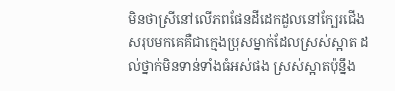មិនថាស្រីនៅលើភពផែនដីដេកដួលនៅក្បែរជើង សរុបមកគេគឺជាក្មេងប្រុសម្នាក់ដែលស្រស់ស្អាត ដល់ថ្នាក់មិនទាន់ទាំងធំអស់ផង ស្រស់ស្អាតប៉ុន្នឹង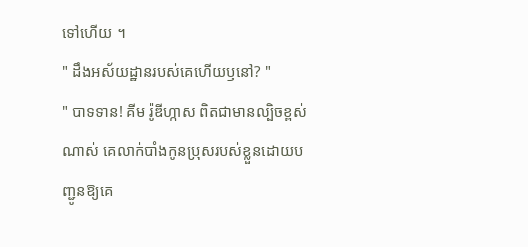ទៅហើយ ។
" ដឹងអស័យដ្ឋានរបស់គេហើយឫនៅ? "
" បាទទាន! គីម រ៉ូឌីហ្កាស ពិតជាមានល្បិចខ្ពស់ណាស់ គេលាក់បាំងកូនប្រុសរបស់ខ្លួនដោយបញ្ជូនឱ្យគេ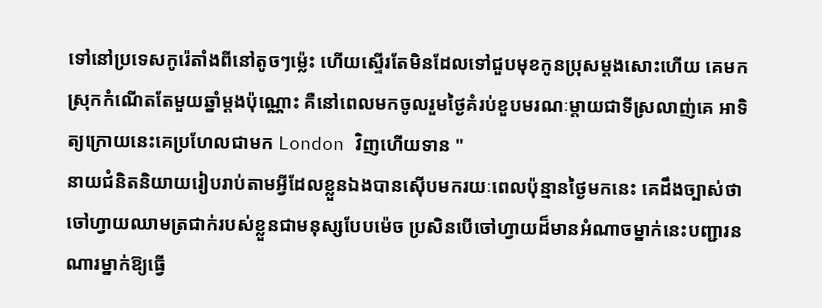ទៅនៅប្រទេសកូរ៉េតាំងពីនៅតូចៗម្ល៉េះ ហើយស្ទើរតែមិនដែលទៅជួបមុខកូនប្រុសម្ដងសោះហើយ គេមកស្រុកកំណើតតែមួយឆ្នាំម្ដងប៉ុណ្ណោះ គឺនៅពេលមកចូលរួមថ្ងៃគំរប់ខួបមរណៈម្ដាយជាទីស្រលាញ់គេ អាទិត្យក្រោយនេះគេប្រហែលជាមក London វិញហើយទាន "
នាយជំនិតនិយាយរៀបរាប់តាមអ្វីដែលខ្លួនឯងបានស៊ើបមករយៈពេលប៉ុន្មានថ្ងៃមកនេះ គេដឹងច្បាស់ថា ចៅហ្វាយឈាមត្រជាក់របស់ខ្លួនជាមនុស្សបែបម៉េច ប្រសិនបើចៅហ្វាយដ៏មានអំណាចម្នាក់នេះបញ្ជារនណារម្នាក់ឱ្យធ្វើ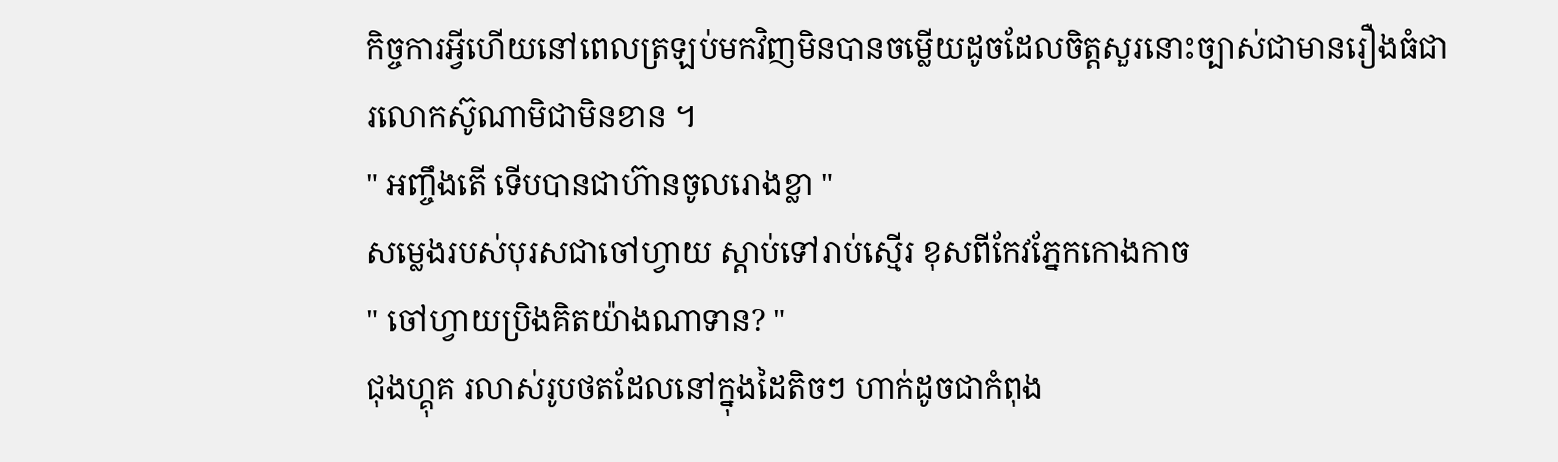កិច្ចការអ្វីហើយនៅពេលត្រឡប់មកវិញមិនបានចម្លើយដូចដែលចិត្តសួរនោះច្បាស់ជាមានរឿងធំជារលោកស៊ូណាមិជាមិនខាន ។
" អញ្ចឹងតើ ទើបបានជាហ៊ានចូលរោងខ្លា "
សម្លេងរបស់បុរសជាចៅហ្វាយ ស្ដាប់ទៅរាប់ស្មើរ ខុសពីកែវភ្នែកកោងកាច
" ចៅហ្វាយប្រិងគិតយ៉ាងណាទាន? "
ជុងហ្គុគ រលាស់រូបថតដែលនៅក្នុងដៃតិចៗ ហាក់ដូចជាកំពុង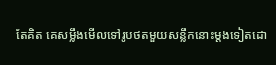តែគិត គេសម្លឹងមើលទៅរូបថតមួយសន្លឹកនោះម្ដងទៀតដោ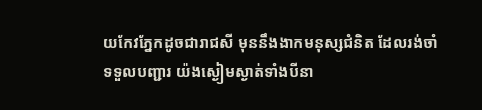យកែវភ្នែកដូចជារាជសី មុននឹងងាកមនុស្សជំនិត ដែលរង់ចាំទទួលបញ្ជារ យ៉ងស្ងៀមស្ងាត់ទាំងបីនា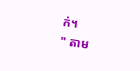ក់។
" តាម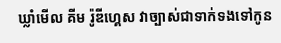ឃ្លាំមើល គីម រ៉ូឌីហ្គេស វាច្បាស់ជាទាក់ទងទៅកូន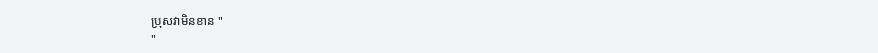ប្រុសវាមិនខាន "
"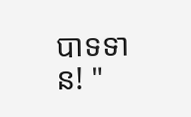បាទទាន! "